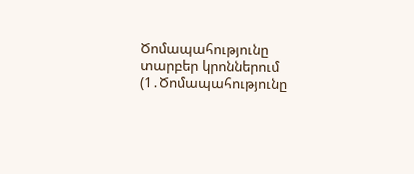Ծոմապահությունը տարբեր կրոններում (1․Ծոմապահությունը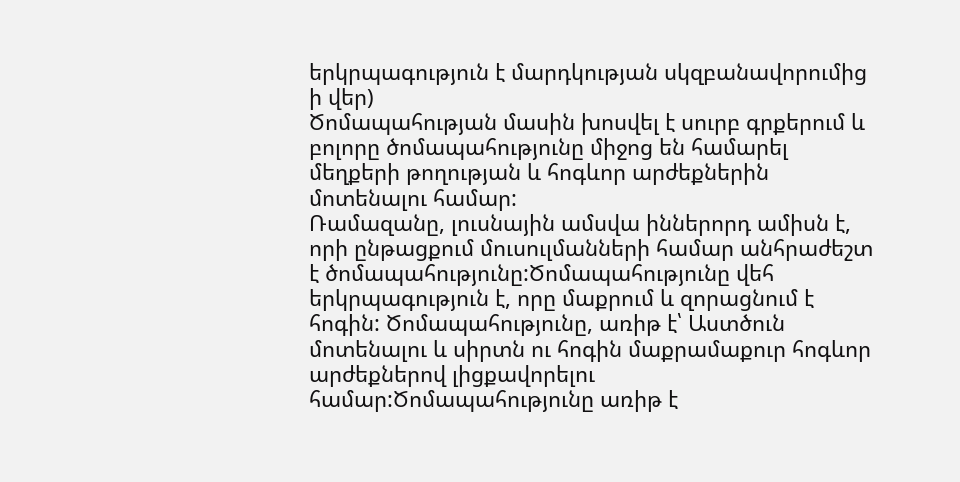երկրպագություն է մարդկության սկզբանավորումից ի վեր)
Ծոմապահության մասին խոսվել է սուրբ գրքերում և բոլորը ծոմապահությունը միջոց են համարել մեղքերի թողության և հոգևոր արժեքներին մոտենալու համար:
Ռամազանը, լուսնային ամսվա իններորդ ամիսն է, որի ընթացքում մուսուլմանների համար անհրաժեշտ է ծոմապահությունը:Ծոմապահությունը վեհ երկրպագություն է, որը մաքրում և զորացնում է հոգին: Ծոմապահությունը, առիթ է՝ Աստծուն մոտենալու և սիրտն ու հոգին մաքրամաքուր հոգևոր արժեքներով լիցքավորելու համար:Ծոմապահությունը առիթ է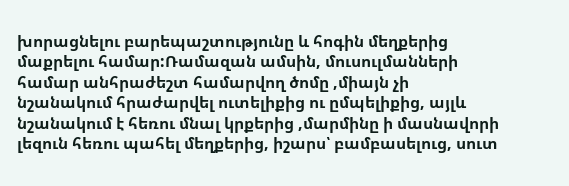խորացնելու բարեպաշտությունը և հոգին մեղքերից մաքրելու համար:Ռամազան ամսին, մուսուլմանների համար անհրաժեշտ համարվող ծոմը ,միայն չի նշանակում հրաժարվել ուտելիքից ու ըմպելիքից, այլև նշանակում է հեռու մնալ կրքերից ,մարմինը ի մասնավորի լեզուն հեռու պահել մեղքերից, իշարս՝ բամբասելուց, սուտ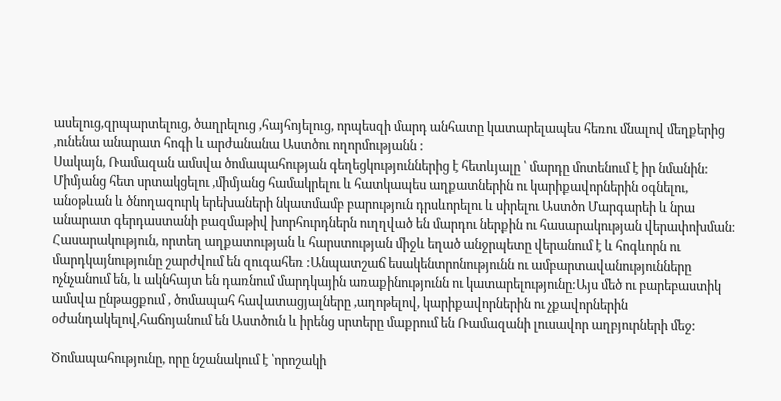ասելուց,զրպարտելուց, ծաղրելուց ,հայհոյելուց, որպեսզի մարդ անհատը կատարելապես հեռու մնալով մեղքերից ,ունենա անարատ հոգի և արժանանա Աստծու ողորմությանն :
Սակայն, Ռամազան ամսվա ծոմապահության գեղեցկություններից է հետևյալը ՝ մարդը մոտենում է իր նմանին: Միմյանց հետ սրտակցելու ,միմյանց համակրելու և հատկապես աղքատներին ու կարիքավորներին օգնելու, անօթևան և ծնողազուրկ երեխաների նկատմամբ բարություն դրսևորելու և սիրելու Աստծո Մարգարեի և նրա անարատ գերդաստանի բազմաթիվ խորհուրդներն ուղղված են մարդու ներքին ու հասարակության վերափոխման։ Հասարակություն, որտեղ աղքատության և հարստության միջև եղած անջրպետը վերանում է և հոգևորն ու մարդկայնությունը շարժվում են զուգահեռ :Անպատշաճ եսակենտրոնությունն ու ամբարտավանությունները ոչնչանում են, և ակնհայտ են դառնում մարդկային առաքինությունն ու կատարելությունը:Այս մեծ ու բարեբաստիկ ամսվա ընթացքում , ծոմապահ հավատացյալները ,աղոթելով, կարիքավորներին ու չքավորներին օժանդակելով,հաճոյանում են Աստծուն և իրենց սրտերը մաքրում են Ռամազանի լուսավոր աղբյուրների մեջ:

Ծոմապահությունը, որը նշանակում է ՝որոշակի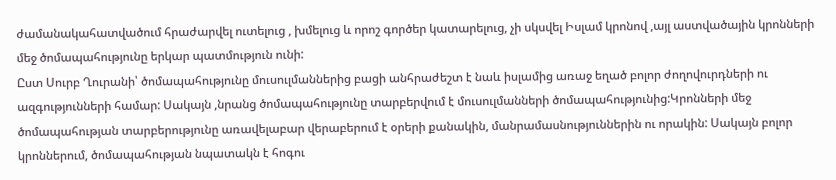ժամանակահատվածում հրաժարվել ուտելուց , խմելուց և որոշ գործեր կատարելուց, չի սկսվել Իսլամ կրոնով ,այլ աստվածային կրոնների մեջ ծոմապահությունը երկար պատմություն ունի:
Ըստ Սուրբ Ղուրանի՝ ծոմապահությունը մուսուլմաններից բացի անհրաժեշտ է նաև իսլամից առաջ եղած բոլոր ժողովուրդների ու ազգությունների համար: Սակայն ,նրանց ծոմապահությունը տարբերվում է մուսուլմանների ծոմապահությունից:Կրոնների մեջ ծոմապահության տարբերությունը առավելաբար վերաբերում է օրերի քանակին, մանրամասնություններին ու որակին: Սակայն բոլոր կրոններում, ծոմապահության նպատակն է հոգու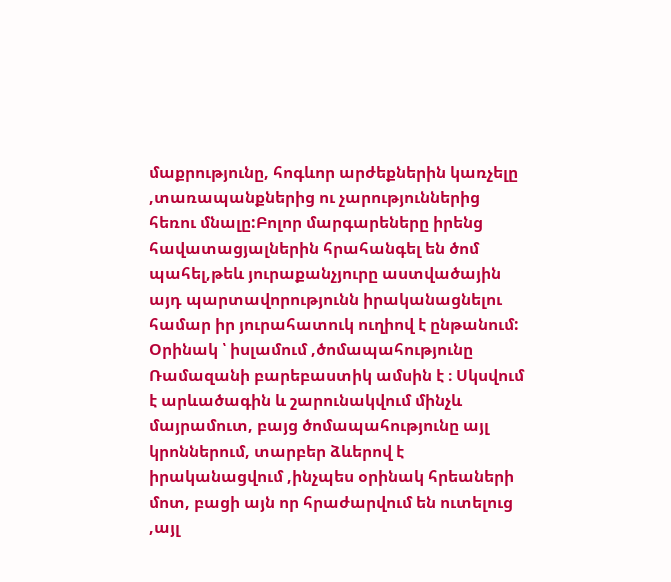մաքրությունը, հոգևոր արժեքներին կառչելը ,տառապանքներից ու չարություններից հեռու մնալը:Բոլոր մարգարեները իրենց հավատացյալներին հրահանգել են ծոմ պահել,թեև յուրաքանչյուրը աստվածային այդ պարտավորությունն իրականացնելու համար իր յուրահատուկ ուղիով է ընթանում: Օրինակ ՝ իսլամում ,ծոմապահությունը Ռամազանի բարեբաստիկ ամսին է ։ Սկսվում է արևածագին և շարունակվում մինչև մայրամուտ, բայց ծոմապահությունը այլ կրոններում, տարբեր ձևերով է իրականացվում ,ինչպես օրինակ հրեաների մոտ, բացի այն որ հրաժարվում են ուտելուց ,այլ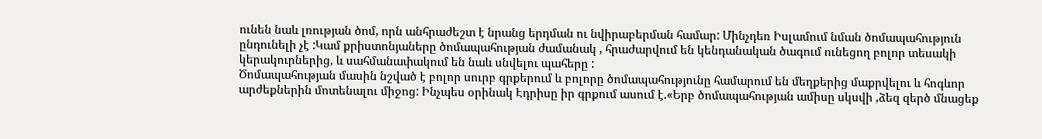ունեն նաև լռության ծոմ, որն անհրաժեշտ է նրանց երդման ու նվիրաբերման համար: Մինչդեռ Իսլամում նման ծոմապահություն ընդունելի չէ :Կամ քրիստոնյաները ծոմապահության ժամանակ , հրաժարվում են կենդանական ծագում ունեցող բոլոր տեսակի կերակուրներից, և սահմանափակում են նաև սնվելու պահերը :
Ծոմապահության մասին նշված է բոլոր սուրբ գրքերում և բոլորը ծոմապահությունը համարում են մեղքերից մաքրվելու և հոգևոր արժեքներին մոտենալու միջոց: Ինչպես օրինակ Էդրիսը իր գրքում ասում է.«Երբ ծոմապահության ամիսը սկսվի ,ձեզ զերծ մնացեք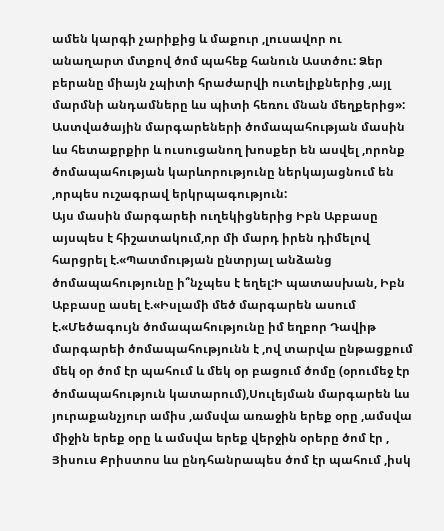ամեն կարգի չարիքից և մաքուր ,լուսավոր ու անաղարտ մտքով ծոմ պահեք հանուն Աստծու: Ձեր բերանը միայն չպիտի հրաժարվի ուտելիքներից ,այլ մարմնի անդամները ևս պիտի հեռու մնան մեղքերից»:
Աստվածային մարգարեների ծոմապահության մասին ևս հետաքրքիր և ուսուցանող խոսքեր են ասվել ,որոնք ծոմապահության կարևորությունը ներկայացնում են ,որպես ուշագրավ երկրպագություն:
Այս մասին մարգարեի ուղեկիցներից Իբն Աբբասը այսպես է հիշատակում,որ մի մարդ իրեն դիմելով հարցրել է.«Պատմության ընտրյալ անձանց ծոմապահությունը ի՞նչպես է եղել:Ի պատասխան, Իբն Աբբասը ասել է.«Իսլամի մեծ մարգարեն ասում է.«Մեծագույն ծոմապահությունը իմ եղբոր Դավիթ մարգարեի ծոմապահությունն է ,ով տարվա ընթացքում մեկ օր ծոմ էր պահում և մեկ օր բացում ծոմը (օրումեջ էր ծոմապահություն կատարում),Սուլեյման մարգարեն ևս յուրաքանչյուր ամիս ,ամսվա առաջին երեք օրը ,ամսվա միջին երեք օրը և ամսվա երեք վերջին օրերը ծոմ էր , Յիսուս Քրիստոս ևս ընդհանրապես ծոմ էր պահում ,իսկ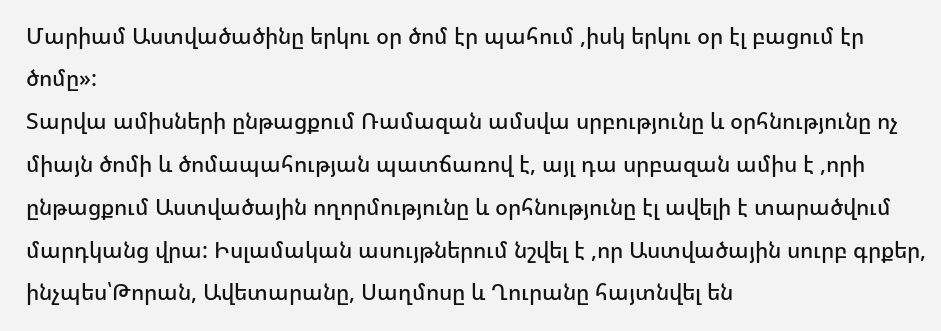Մարիամ Աստվածածինը երկու օր ծոմ էր պահում ,իսկ երկու օր էլ բացում էր ծոմը»:
Տարվա ամիսների ընթացքում Ռամազան ամսվա սրբությունը և օրհնությունը ոչ միայն ծոմի և ծոմապահության պատճառով է, այլ դա սրբազան ամիս է ,որի ընթացքում Աստվածային ողորմությունը և օրհնությունը էլ ավելի է տարածվում մարդկանց վրա: Իսլամական ասույթներում նշվել է ,որ Աստվածային սուրբ գրքեր, ինչպես՝Թորան, Ավետարանը, Սաղմոսը և Ղուրանը հայտնվել են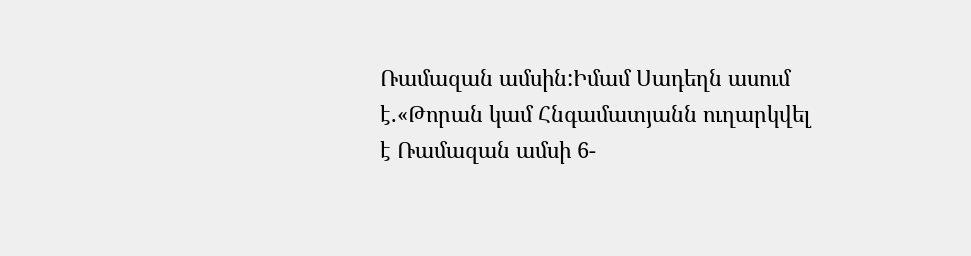Ռամազան ամսին:Իմամ Սադեղն ասում է.«Թորան կամ Հնգամատյանն ուղարկվել է Ռամազան ամսի 6-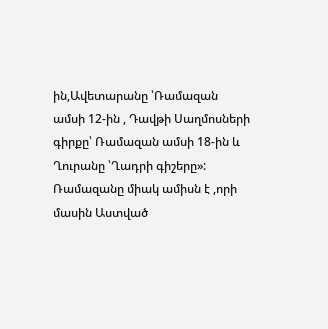ին,Ավետարանը ՝Ռամազան ամսի 12-ին , Դավթի Սաղմոսների գիրքը՝ Ռամազան ամսի 18-ին և Ղուրանը ՝Ղադրի գիշերը»:
Ռամազանը միակ ամիսն է ,որի մասին Աստված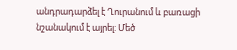անդրադարձել է Ղուրանում և բառացի նշանակում է այրել: Մեծ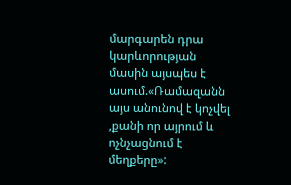մարգարեն դրա կարևորության մասին այսպես է ասում.«Ռամազանն այս անունով է կոչվել ,քանի որ այրում և ոչնչացնում է մեղքերը»: